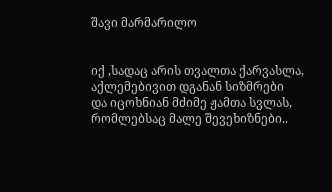შავი მარმარილო


იქ ,სადაც არის თვალთა ქარვასლა,
აქლემებივით დგანან სიზმრები
და იცოხნიან მძიმე ჟამთა სვლას,
რომლებსაც მალე შევეხიზნები..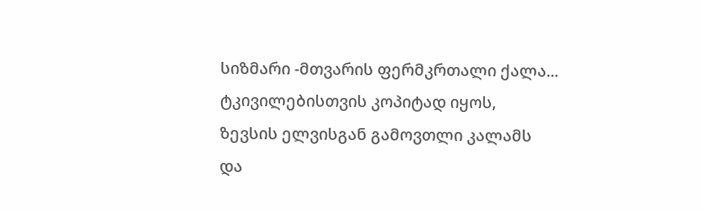სიზმარი -მთვარის ფერმკრთალი ქალა...
ტკივილებისთვის კოპიტად იყოს,
ზევსის ელვისგან გამოვთლი კალამს
და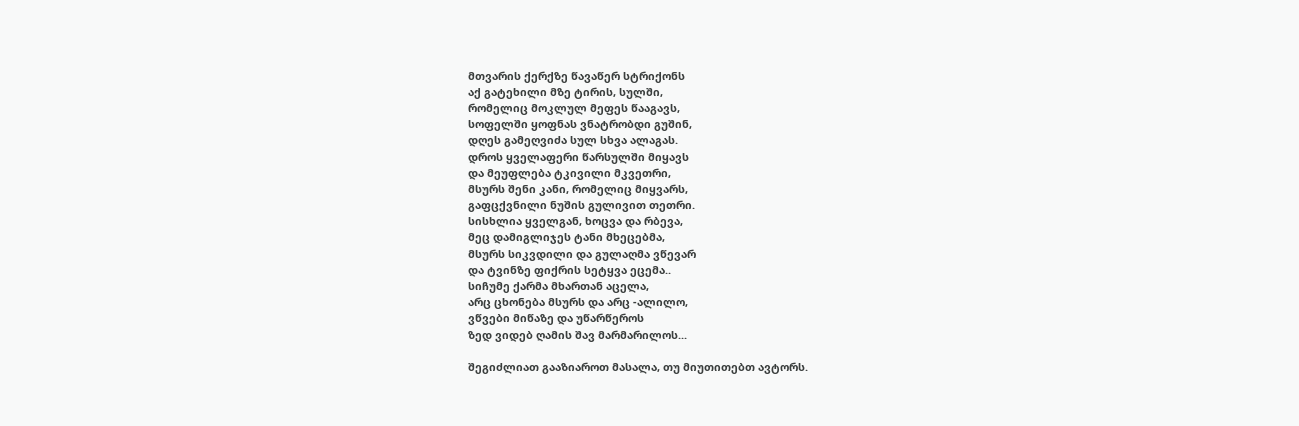მთვარის ქერქზე წავაწერ სტრიქონს
აქ გატეხილი მზე ტირის, სულში,
რომელიც მოკლულ მეფეს წააგავს,
სოფელში ყოფნას ვნატრობდი გუშინ,
დღეს გამეღვიძა სულ სხვა ალაგას.
დროს ყველაფერი წარსულში მიყავს
და მეუფლება ტკივილი მკვეთრი,
მსურს შენი კანი, რომელიც მიყვარს,
გაფცქვნილი ნუშის გულივით თეთრი.
სისხლია ყველგან, ხოცვა და რბევა,
მეც დამიგლიჯეს ტანი მხეცებმა,
მსურს სიკვდილი და გულაღმა ვწევარ
და ტვინზე ფიქრის სეტყვა ეცემა..
სიჩუმე ქარმა მხართან აცელა,
არც ცხონება მსურს და არც -ალილო,
ვწვები მიწაზე და უწარწეროს
ზედ ვიდებ ღამის შავ მარმარილოს...

შეგიძლიათ გააზიაროთ მასალა, თუ მიუთითებთ ავტორს.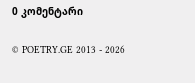0 კომენტარი

© POETRY.GE 2013 - 2026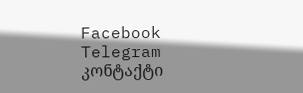Facebook Telegram კონტაქტი